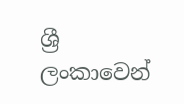ශ්‍රී ලංකාවෙන්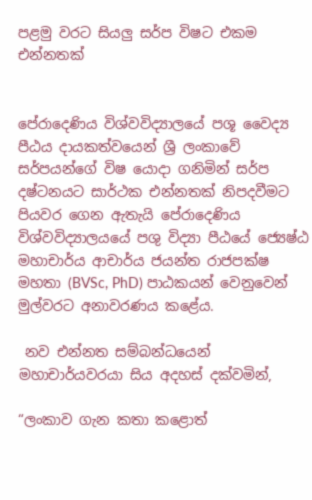පළමු වරට සියලු සර්ප විෂට එකම එන්නතක්


පේරාදෙණිය විශ්වවිද්‍යාලයේ පශූ වෛද්‍ය පීඨය දායකත්වයෙන් ශ්‍රී ලංකාවේ සර්පයන්ගේ විෂ යොදා ගනිමින් සර්ප දෂ්ටනයට සාර්ථක එන්නතක් නිපදවීමට පියවර ගෙන ඇතැයි පේරාදෙණිය විශ්වවිද්‍යාලයයේ පශු විද්‍යා පීඨයේ ජ්‍යෙෂ්ඨ මහාචාර්ය ආචාර්ය ජයන්ත රාජපක්ෂ මහතා (BVSc, PhD) පාඨකයන් වෙනුවෙන් මුල්වරට අනාවරණය කළේය.

 නව එන්නත සම්බන්ධයෙන් මහාචාර්යවරයා සිය අදහස් දක්වමින්,

“ලංකාව ගැන කතා කළොත්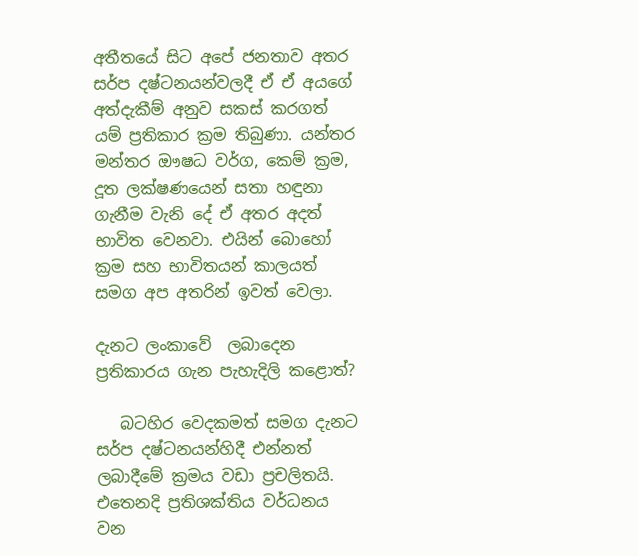අතීතයේ සිට අපේ ජනතාව අතර සර්ප දෂ්ටනයන්වලදී ඒ ඒ අයගේ අත්දැකීම් අනුව සකස් කරගත් යම් ප්‍රතිකාර ක්‍රම තිබුණා. යන්තර මන්තර ඖෂධ වර්ග, කෙම් ක්‍රම, දූත ලක්ෂණයෙන් සතා හඳුනා ගැනීම වැනි දේ ඒ අතර අදත් භාවිත වෙනවා. එයින් බොහෝ ක්‍රම සහ භාවිතයන් කාලයත් සමග අප අතරින් ඉවත් වෙලා.

දැනට ලංකාවේ  ලබාදෙන ප්‍රතිකාරය ගැන පැහැදිලි කළොත්?

   බටහිර වෙදකමත් සමග දැනට සර්ප දෂ්ටනයන්හිදී එන්නත් ලබාදීමේ ක්‍රමය වඩා ප්‍රචලිතයි. එතෙනදි ප්‍රතිශක්තිය වර්ධනය වන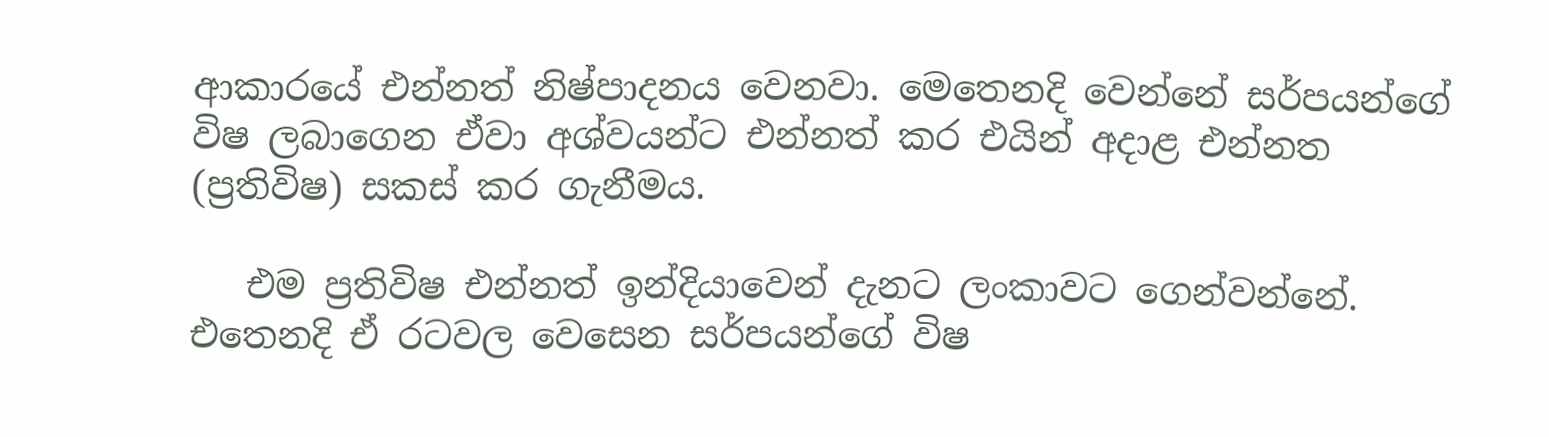ආකාරයේ එන්නත් නිෂ්පාදනය වෙනවා. මෙතෙනදි වෙන්නේ සර්පයන්ගේ විෂ ලබාගෙන ඒවා අශ්වයන්ට එන්නත් කර එයින් අදාළ එන්නත (ප්‍රතිවිෂ) සකස් කර ගැනීමය.

   එම ප්‍රතිවිෂ එන්නත් ඉන්දියාවෙන් දැනට ලංකාවට ගෙන්වන්නේ. එතෙනදි ඒ රටවල වෙසෙන සර්පයන්ගේ විෂ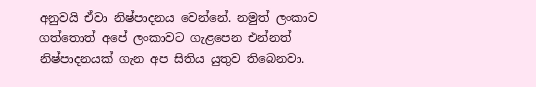අනුවයි ඒවා නිෂ්පාදනය වෙන්නේ. නමුත් ලංකාව ගත්තොත් අපේ ලංකාවට ගැළපෙන එන්නත් නිෂ්පාදනයක් ගැන අප සිතිය යුතුව තිබෙනවා.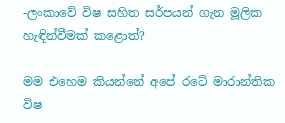-ලංකාවේ විෂ සහිත සර්පයන් ගැන මූලික හැඳින්වීමක් කළොත්?

මම එහෙම කියන්නේ අපේ රටේ මාරාන්තික විෂ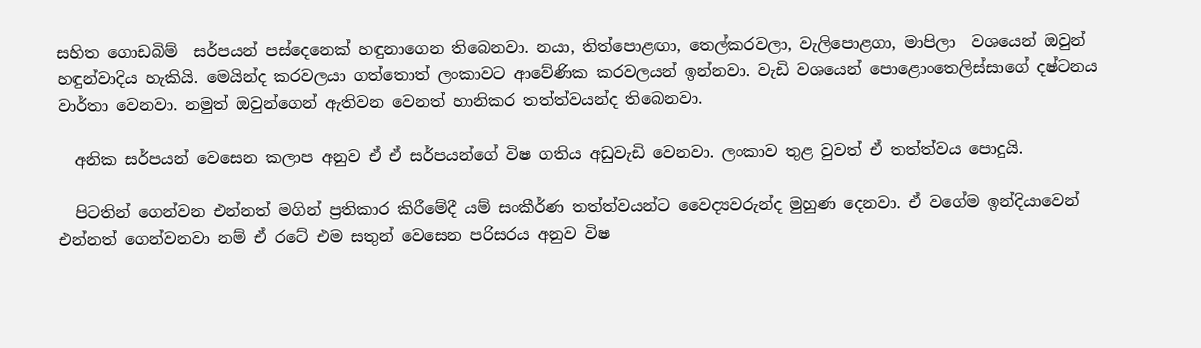සහිත ගොඩබිම්  සර්පයන් පස්දෙනෙක් හඳුනාගෙන තිබෙනවා. නයා, තිත්පොළඟා, තෙල්කරවලා, වැලිපොළගා, මාපිලා  වශයෙන් ඔවුන් හඳුන්වාදිය හැකියි. මෙයින්ද කරවලයා ගත්තොත් ලංකාවට ආවේණික කරවලයන් ඉන්නවා. වැඩි වශයෙන් පොළොංතෙලිස්සාගේ දෂ්ටනය වාර්තා වෙනවා. නමුත් ඔවුන්ගෙන් ඇතිවන වෙනත් හානිකර තත්ත්වයන්ද තිබෙනවා.

  අනික සර්පයන් වෙසෙන කලාප අනුව ඒ ඒ සර්පයන්ගේ විෂ ගතිය අඩුවැඩි වෙනවා. ලංකාව තුළ වුවත් ඒ තත්ත්වය පොදුයි.

  පිටතින් ගෙන්වන එන්නත් මගින් ප්‍රතිකාර කිරීමේදී යම් සංකීර්ණ තත්ත්වයන්ට වෛද්‍යවරුන්ද මුහුණ දෙනවා. ඒ වගේම ඉන්දියාවෙන් එන්නත් ගෙන්වනවා නම් ඒ රටේ එම සතුන් වෙසෙන පරිසරය අනුව විෂ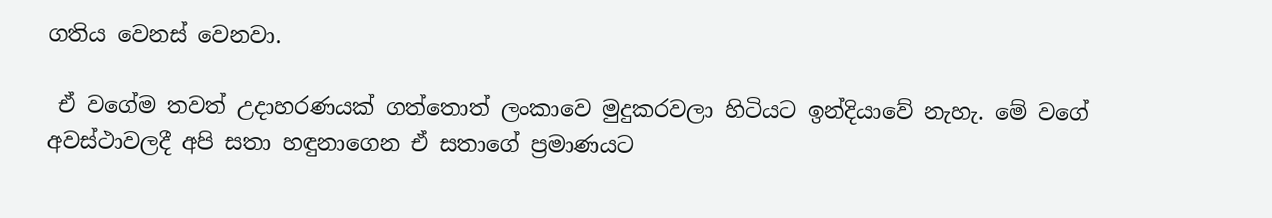ගතිය වෙනස් වෙනවා.

 ඒ වගේම තවත් උදාහරණයක් ගත්තොත් ලංකාවෙ මුදුකරවලා හිටියට ඉන්දියාවේ නැහැ. මේ වගේ අවස්ථාවලදී අපි සතා හඳුනාගෙන ඒ සතාගේ ප්‍රමාණයට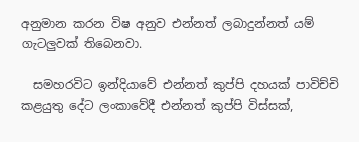අනුමාන කරන විෂ අනුව එන්නත් ලබාදුන්නත් යම්  ගැටලුවක් තිබෙනවා.

  සමහරවිට ඉන්දියාවේ එන්නත් කුප්පි දහයක් පාවිච්චි කළයුතු දේට ලංකාවේදී එන්නත් කුප්පි විස්සක්,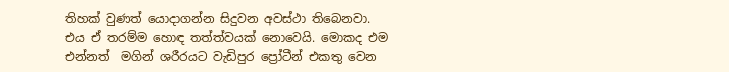තිහක් වුණත් යොදාගන්න සිදුවන අවස්ථා තිබෙනවා. එය ඒ තරම්ම හොඳ තත්ත්වයක් නොවෙයි. මොකද එම එන්නත්  මගින් ශරීරයට වැඩිපුර ප්‍රෝටීන් එකතු වෙන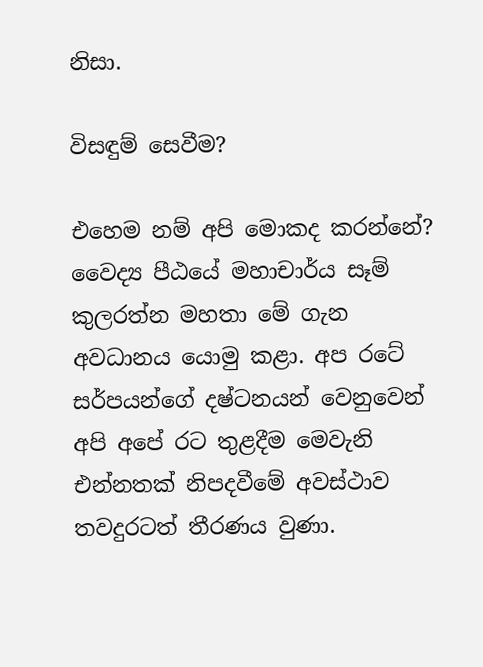නිසා.

විසඳුම් සෙවීම?

එහෙම නම් අපි මොකද කරන්නේ? වෛද්‍ය පීඨයේ මහාචාර්ය සෑම් කුලරත්න මහතා මේ ගැන අවධානය යොමු කළා. අප රටේ සර්පයන්ගේ දෂ්ටනයන් වෙනුවෙන් අපි අපේ රට තුළදීම මෙවැනි එන්නතක් නිපදවීමේ අවස්ථාව තවදුරටත් තීරණය වුණා.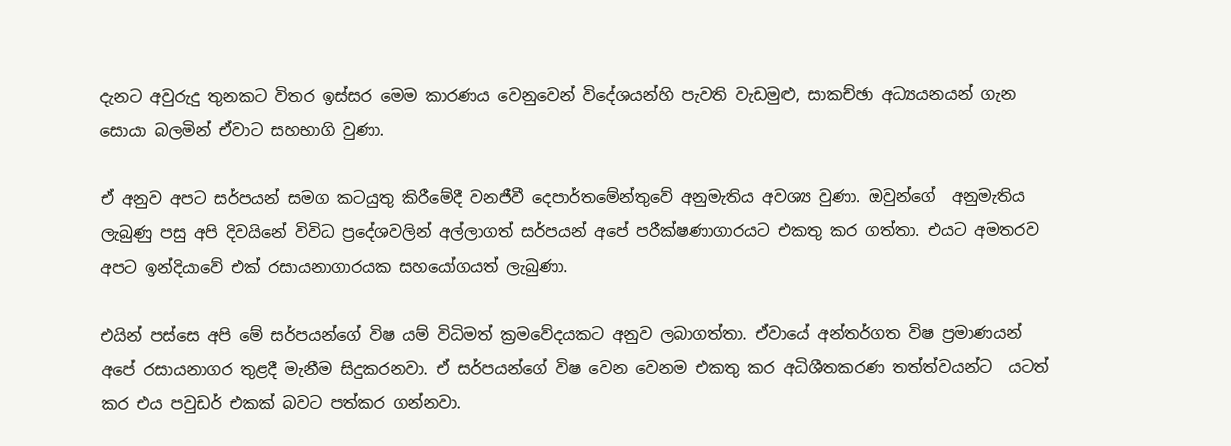දැනට අවුරුදු තුනකට විතර ඉස්සර මෙම කාරණය වෙනුවෙන් විදේශයන්හි පැවති වැඩමුළු, සාකච්ඡා අධ්‍යයනයන් ගැන සොයා බලමින් ඒවාට සහභාගි වුණා.

ඒ අනුව අපට සර්පයන් සමග කටයුතු කිරීමේදී වනජීවී දෙපාර්තමේන්තුවේ අනුමැතිය අවශ්‍ය වුණා. ඔවුන්ගේ  අනුමැතිය ලැබුණු පසු අපි දිවයිනේ විවිධ ප්‍රදේශවලින් අල්ලාගත් සර්පයන් අපේ පරීක්ෂණාගාරයට එකතු කර ගත්තා. එයට අමතරව අපට ඉන්දියාවේ එක් රසායනාගාරයක සහයෝගයත් ලැබුණා.

එයින් පස්සෙ අපි මේ සර්පයන්ගේ විෂ යම් විධිමත් ක්‍රමවේදයකට අනුව ලබාගත්තා. ඒවායේ අන්තර්ගත විෂ ප්‍රමාණයන් අපේ රසායනාගර තුළදී මැනීම සිදුකරනවා. ඒ සර්පයන්ගේ විෂ වෙන වෙනම එකතු කර අධිශීතකරණ තත්ත්වයන්ට  යටත් කර එය පවුඩර් එකක් බවට පත්කර ගන්නවා.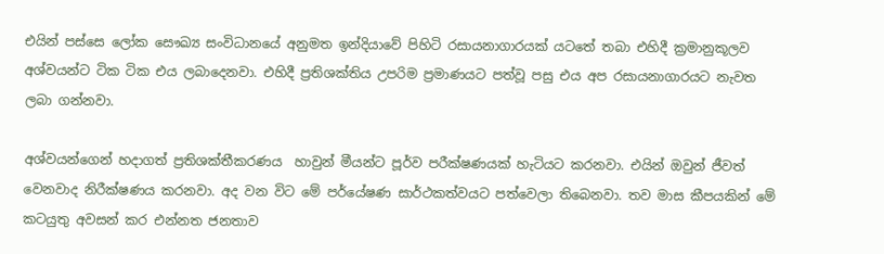එයින් පස්සෙ ලෝක සෞඛ්‍ය සංවිධානයේ අනුමත ඉන්දියාවේ පිහිටි රසායනාගාරයක් යටතේ තබා එහිදී ක්‍රමානුකූලව අශ්වයන්ට ටික ටික එය ලබාදෙනවා. එහිදී ප්‍රතිශක්තිය උපරිම ප්‍රමාණයට පත්වූ පසු එය අප රසායනාගාරයට නැවත ලබා ගන්නවා.

අශ්වයන්ගෙන් හදාගත් ප්‍රතිශක්තීකරණය  හාවුන් මීයන්ට පූර්ව පරීක්ෂණයක් හැටියට කරනවා. එයින් ඔවුන් ජීවත් වෙනවාද නිරීක්ෂණය කරනවා. අද වන විට මේ පර්යේෂණ සාර්ථකත්වයට පත්වෙලා තිබෙනවා. තව මාස කීපයකින් මේ කටයුතු අවසන් කර එන්නත ජනතාව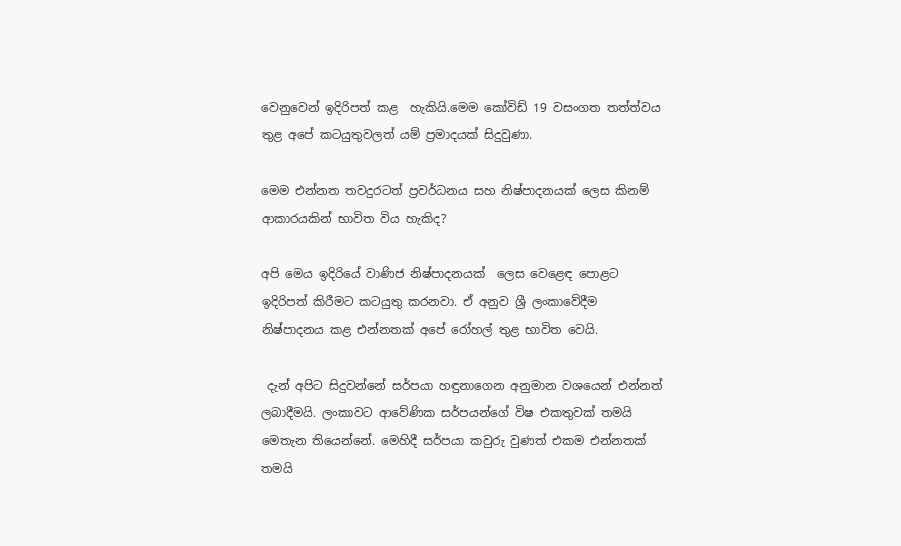වෙනුවෙන් ඉදිරිපත් කළ  හැකියි.මෙම කෝවිඩ් 19 වසංගත තත්ත්වය තුළ අපේ කටයුතුවලත් යම් ප්‍රමාදයක් සිදුවුණා.

මෙම එන්නත තවදුරටත් ප්‍රවර්ධනය සහ නිෂ්පාදනයක් ලෙස කිනම් ආකාරයකින් භාවිත විය හැකිද?

අපි මෙය ඉදිරියේ වාණිජ නිෂ්පාදනයක්  ලෙස වෙළෙඳ පොළට ඉදිරිපත් කිරීමට කටයුතු කරනවා. ඒ අනුව ශ්‍රී ලංකාවේදීම නිෂ්පාදනය කළ එන්නතක් අපේ රෝහල් තුළ භාවිත වෙයි.

 දැන් අපිට සිදුවන්නේ සර්පයා හඳුනාගෙන අනුමාන වශයෙන් එන්නත් ලබාදීමයි. ලංකාවට ආවේණික සර්පයන්ගේ විෂ එකතුවක් තමයි මෙතැන තියෙන්නේ. මෙහිදී සර්පයා කවුරු වුණත් එකම එන්නතක් තමයි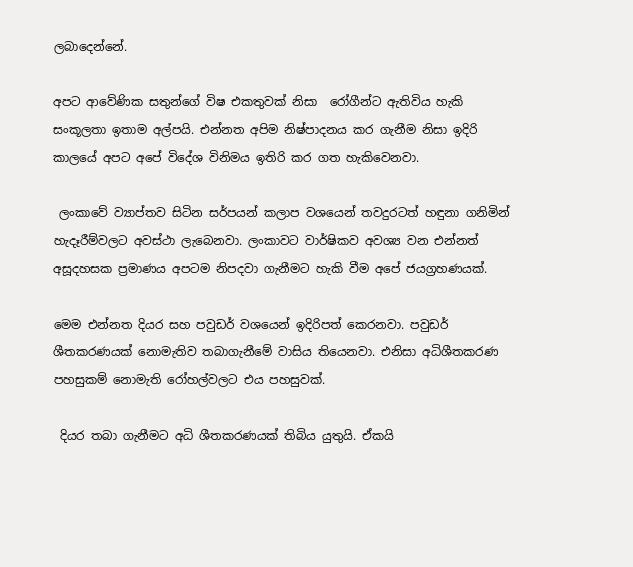ලබාදෙන්නේ.

අපට ආවේණික සතුන්ගේ විෂ එකතුවක් නිසා  රෝගීන්ට ඇතිවිය හැකි සංකූලතා ඉතාම අල්පයි. එන්නත අපිම නිෂ්පාදනය කර ගැනීම නිසා ඉදිරි කාලයේ අපට අපේ විදේශ විනිමය ඉතිරි කර ගත හැකිවෙනවා.

 ලංකාවේ ව්‍යාප්තව සිටින සර්පයන් කලාප වශයෙන් තවදුරටත් හඳුනා ගනිමින් හැදෑරීම්වලට අවස්ථා ලැබෙනවා. ලංකාවට වාර්ෂිකව අවශ්‍ය වන එන්නත් අසූදහසක ප්‍රමාණය අපටම නිපදවා ගැනීමට හැකි වීම අපේ ජයග්‍රහණයක්.

මෙම එන්නත දියර සහ පවුඩර් වශයෙන් ඉදිරිපත් කෙරනවා. පවුඩර් ශීතකරණයක් නොමැතිව තබාගැනීමේ වාසිය තියෙනවා. එනිසා අධිශීතකරණ පහසුකම් නොමැති රෝහල්වලට එය පහසුවක්.

 දියර තබා ගැනීමට අධි ශීතකරණයක් තිබිය යුතුයි. ඒකයි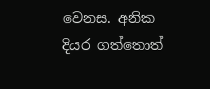වෙනස. අනික දියර ගත්තොත්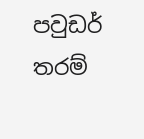පවුඩර් තරම්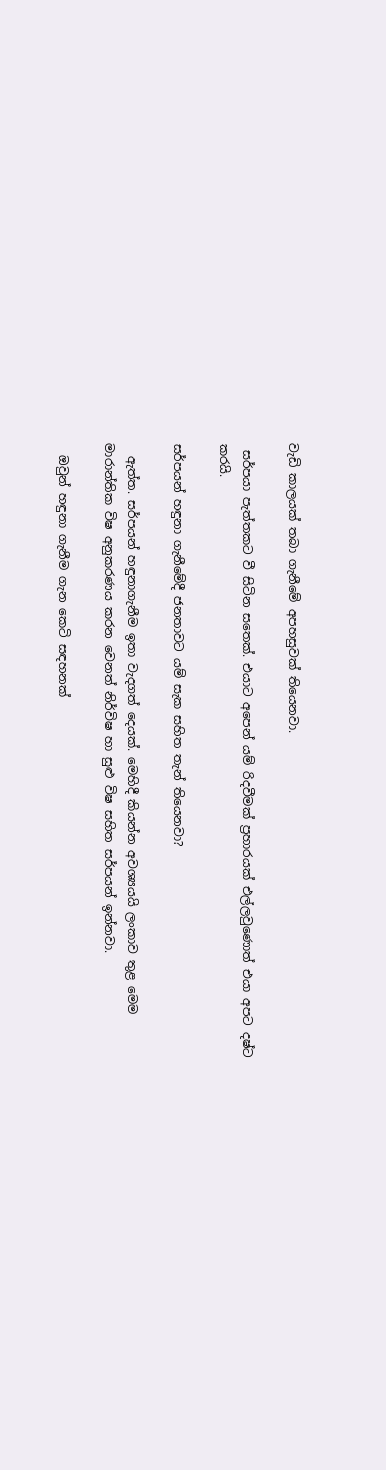වැඩි කාලයක් තබා ගැනීමේ අපහසුවක් තියෙනවා.

 සර්පයා පැත්තකට වී සිටින සතෙක්. එයාට අපෙන් යම් රිදවීමක් ප්‍රහාරයක් එල්ලවුණොත් එයා අපට දෂ්ට කරයි.

සර්පයන් හඳුනා ගැනීමේදී ජනතාවට යම් සැක සහිත තැන් තියෙනවා?

  ඇත්ත. සර්පයන් හඳුනාගැනීම ඉතා වැදගත් දෙයක්. මෙහිදී කියන්න අවශ්‍යයයි ලංකාව තුළ මෙම මාරාන්තික විෂ අනුකරණය කරන වෙනත් නිර්විෂ හා සුළු විෂ සහිත සර්පයන් ඉන්නවා.

  ඔවුන් හඳුනා ගැනීම ගැන කෙටි සඳහනක්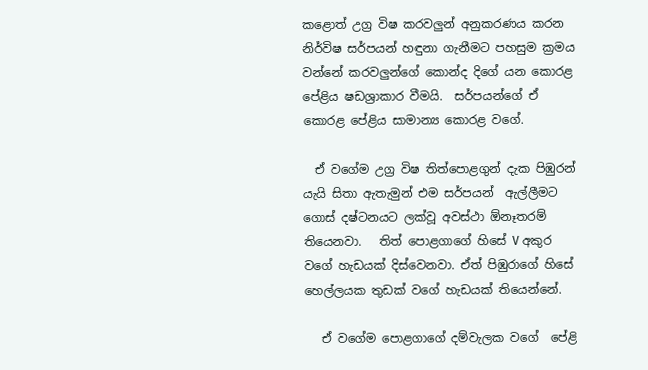කළොත් උග්‍ර විෂ කරවලුන් අනුකරණය කරන නිර්විෂ සර්පයන් හඳුනා ගැනීමට පහසුම ක්‍රමය වන්නේ කරවලුන්ගේ කොන්ද දිගේ යන කොරළ පේළිය ෂඩශ්‍රාකාර වීමයි.  සර්පයන්ගේ ඒ කොරළ පේළිය සාමාන්‍ය කොරළ වගේ.

  ඒ වගේම උග්‍ර විෂ තිත්පොළගුන් දැක පිඹුරන් යැයි සිතා ඇතැමුන් එම සර්පයන්  ඇල්ලීමට ගොස් දෂ්ටනයට ලක්වූ අවස්ථා ඕනෑතරම් තියෙනවා.   තිත් පොළගාගේ හිසේ V අකුර වගේ හැඩයක් දිස්වෙනවා. ඒත් පිඹුරාගේ හිසේ හෙල්ලයක තුඩක් වගේ හැඩයක් තියෙන්නේ.

   ඒ වගේම පොළගාගේ දම්වැලක වගේ  පේළි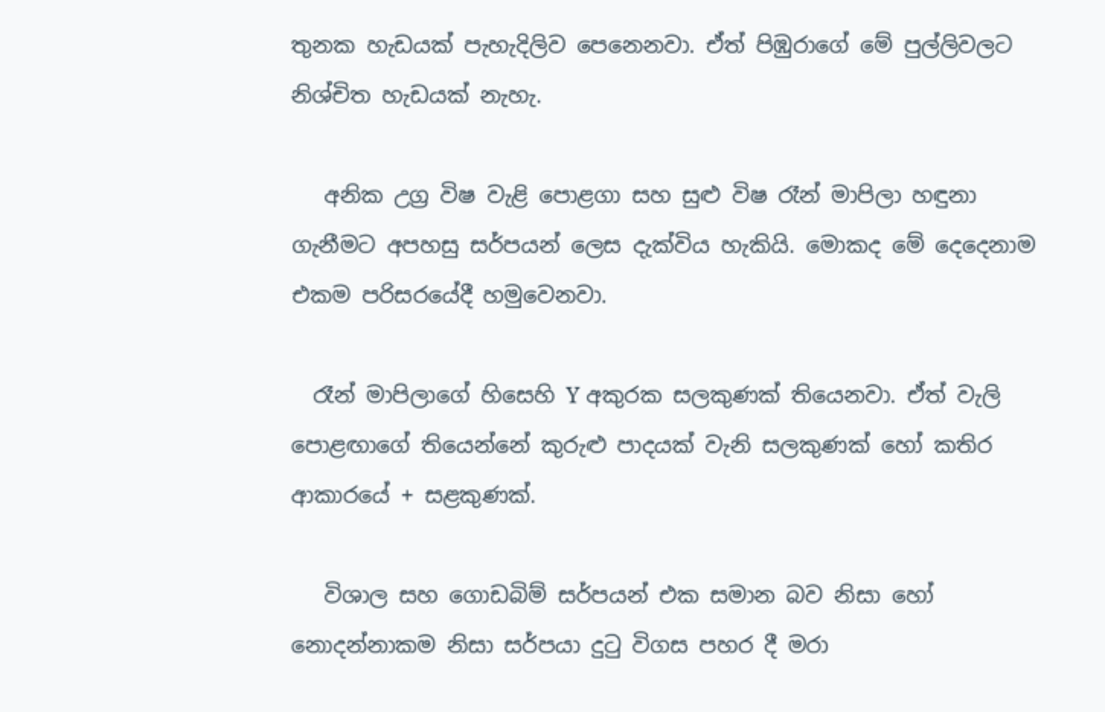තුනක හැඩයක් පැහැදිලිව පෙනෙනවා. ඒත් පිඹුරාගේ මේ පුල්ලිවලට නිශ්චිත හැඩයක් නැහැ.

   අනික උග්‍ර විෂ වැළි පොළගා සහ සුළු විෂ රෑන් මාපිලා හඳුනා ගැනීමට අපහසු සර්පයන් ලෙස දැක්විය හැකියි. මොකද මේ දෙදෙනාම එකම පරිසරයේදී හමුවෙනවා.

  රෑන් මාපිලාගේ හිසෙහි Y අකුරක සලකුණක් තියෙනවා. ඒත් වැලි පොළඟාගේ තියෙන්නේ කුරුළු පාදයක් වැනි සලකුණක් හෝ කතිර ආකාරයේ + සළකුණක්.

   විශාල සහ ගොඩබිම් සර්පයන් එක සමාන බව නිසා හෝ නොදන්නාකම නිසා සර්පයා දුටු විගස පහර දී මරා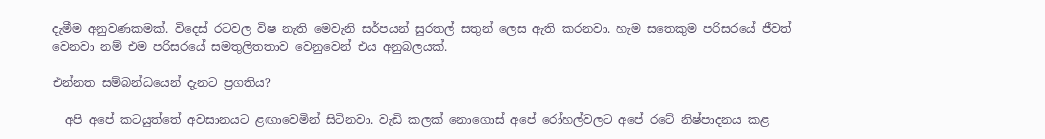දැමීම අනුවණකමක්. විදෙස් රටවල විෂ නැති මෙවැනි සර්පයන් සුරතල් සතුන් ලෙස ඇති කරනවා. හැම සතෙකුම පරිසරයේ ජීවත් වෙනවා නම් එම පරිසරයේ සමතුලිතතාව වෙනුවෙන් එය අනුබලයක්.

එන්නත සම්බන්ධයෙන් දැනට ප්‍රගතිය?

  අපි අපේ කටයුත්තේ අවසානයට ළඟාවෙමින් සිටිනවා. වැඩි කලක් නොගොස් අපේ රෝහල්වලට අපේ රටේ නිෂ්පාදනය කළ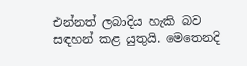එන්නත් ලබාදිය හැකි බව සඳහන් කළ යුතුයි. මෙතෙනදි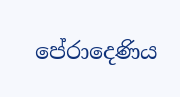පේරාදෙණිය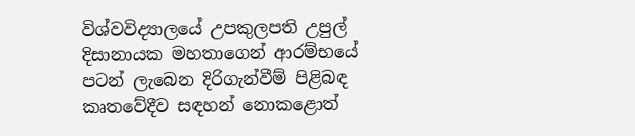විශ්වවිද්‍යාලයේ උපකුලපති උපුල් දිසානායක මහතාගෙන් ආරම්භයේ පටන් ලැබෙන දිරිගැන්වීම් පිළිබඳ කෘතවේදීව සඳහන් නොකළොත්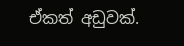ඒකත් අඩුවක්.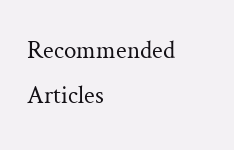Recommended Articles